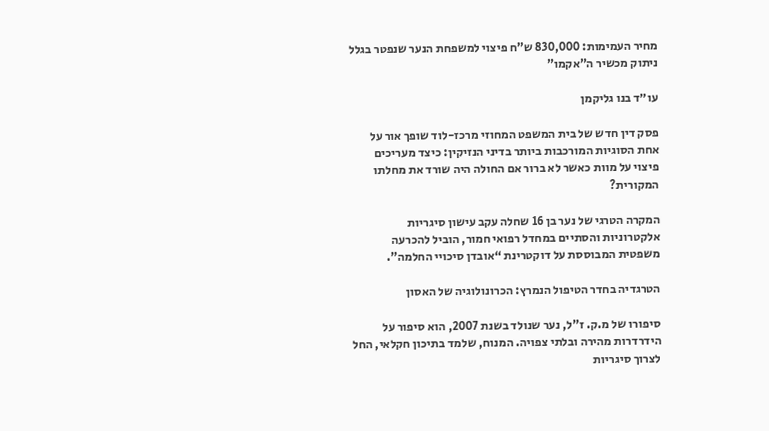מחיר העמימות: 830,000 ש”ח פיצוי למשפחת הנער שנפטר בגלל ניתוק מכשיר ה”אקמו”

עו״ד בנו גליקמן

פסק דין חדש של בית המשפט המחוזי מרכז-לוד שופך אור על אחת הסוגיות המורכבות ביותר בדיני הנזיקין: כיצד מעריכים פיצוי על מוות כאשר לא ברור אם החולה היה שורד את מחלתו המקורית?

המקרה הטרגי של נער בן 16 שחלה עקב עישון סיגריות אלקטרוניות והסתיים במחדל רפואי חמור, הוביל להכרעה משפטית המבוססת על דוקטרינת “אובדן סיכויי החלמה”.

הטרגדיה בחדר הטיפול הנמרץ: הכרונולוגיה של האסון

סיפורו של מ.ק. ז”ל, נער שנולד בשנת 2007, הוא סיפור על הידרדרות מהירה ובלתי צפויה. המנוח, שלמד בתיכון חקלאי, החל לצרוך סיגריות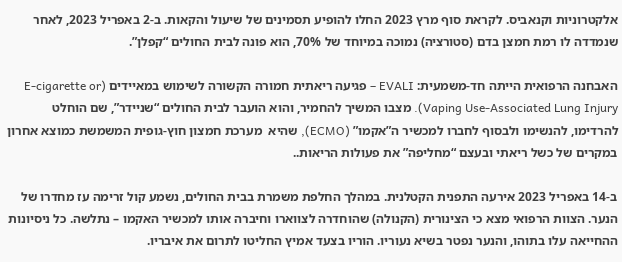אלקטרוניות וקנאביס. לקראת סוף מרץ 2023 החלו להופיע תסמינים של שיעול והקאות. ב-2 באפריל 2023, לאחר שנמדדה לו רמת חמצן בדם (סטורציה) נמוכה במיוחד של 70%, הוא פונה לבית החולים “קפלן”.

האבחנה הרפואית הייתה חד-משמעית: EVALI – פגיעה ריאתית חמורה הקשורה לשימוש במאיידים (E-cigarette or Vaping Use-Associated Lung Injury). מצבו המשיך להחמיר, והוא הועבר לבית החולים “שניידר”, שם הוחלט להרדימו, להנשימו ולבסוף לחברו למכשיר ה”אקמו” (ECMO), שהיא  מערכת חמצון חוץ-גופית המשמשת כמוצא אחרון במקרים של כשל ריאתי ובעצם “מחליפה” את פעולות הריאות..

ב-14 באפריל 2023 אירעה התפנית הקטלנית. במהלך החלפת משמרת בבית החולים, נשמע קול זרימה עז מחדרו של הנער. הצוות הרפואי מצא כי הצינורית (הקנולה) שהוחדרה לצווארו וחיברה אותו למכשיר האקמו – נתלשה. כל ניסיונות ההחייאה עלו בתוהו, והנער נפטר בשיא נעוריו. הוריו בצעד אמיץ החליטו לתרום את איבריו.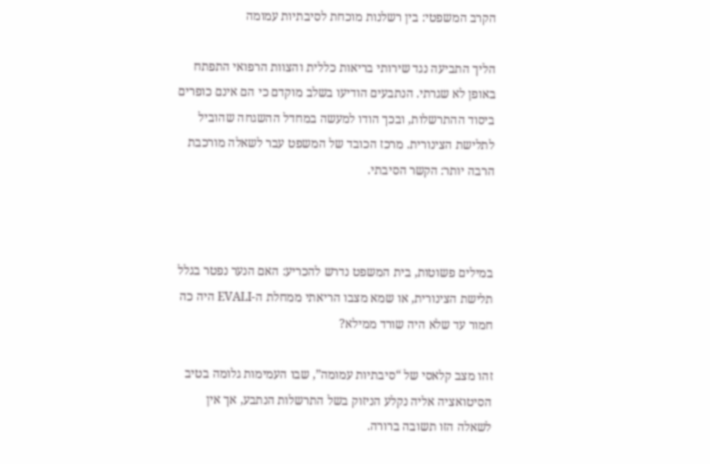הקרב המשפטי: בין רשלנות מוכחת לסיבתיות עמומה

הליך התביעה נגד שירותי בריאות כללית והצוות הרפואי התפתח באופן לא שגרתי. הנתבעים הודיעו בשלב מוקדם כי הם אינם כופרים ביסוד ההתרשלות, ובכך הודו למעשה במחדל ההשגחה שהוביל לתלישת הצינורית. מרכז הכובד של המשפט עבר לשאלה מורכבת הרבה יותר: הקשר הסיבתי.



במילים פשוטות, בית המשפט נדרש להכריע: האם הנער נפטר בגלל תלישת הצינורית, או שמא מצבו הריאתי ממחלת ה-EVALI היה כה חמור עד שלא היה שורד ממילא?

זהו מצב קלאסי של “סיבתיות עמומה”, שבו העמימות גלומה בטיב הסיטואציה אליה נקלע הניזוק בשל התרשלות הנתבע, אך אין לשאלה הזו תשובה ברורה.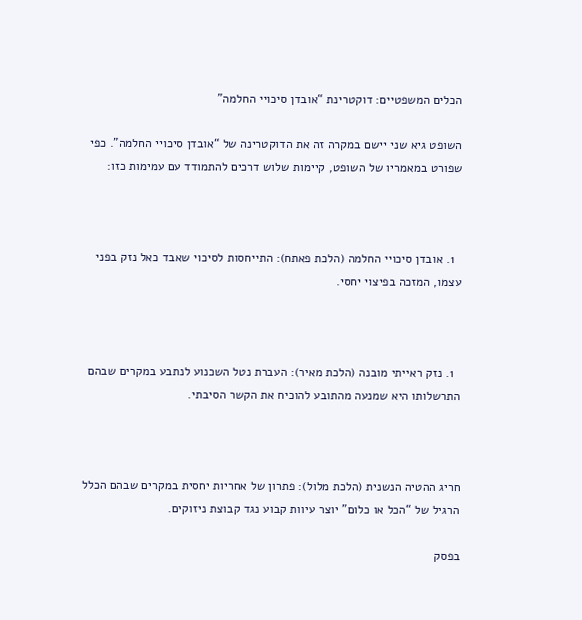הכלים המשפטיים: דוקטרינת “אובדן סיכויי החלמה”

השופט גיא שני יישם במקרה זה את הדוקטרינה של “אובדן סיכויי החלמה”. כפי שפורט במאמריו של השופט, קיימות שלוש דרכים להתמודד עם עמימות כזו:



  1. אובדן סיכויי החלמה (הלכת פאתח): התייחסות לסיכוי שאבד כאל נזק בפני עצמו, המזכה בפיצוי יחסי.



  1. נזק ראייתי מובנה (הלכת מאיר): העברת נטל השכנוע לנתבע במקרים שבהם התרשלותו היא שמנעה מהתובע להוכיח את הקשר הסיבתי.



חריג ההטיה הנשנית (הלכת מלול): פתרון של אחריות יחסית במקרים שבהם הכלל הרגיל של “הכל או כלום” יוצר עיוות קבוע נגד קבוצת ניזוקים.

בפסק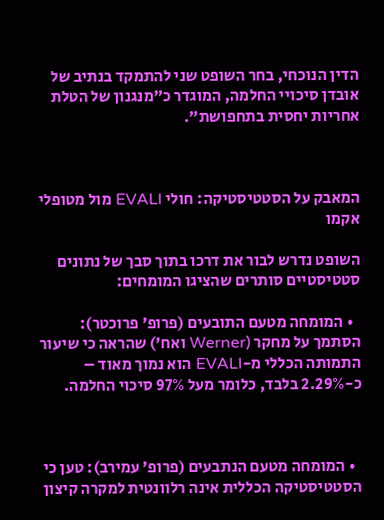הדין הנוכחי, בחר השופט שני להתמקד בנתיב של אובדן סיכויי החלמה, המוגדר כ”מנגנון של הטלת אחריות יחסית בתחפושת”.



המאבק על הסטטיסטיקה: חולי EVALI מול מטופלי אקמו

השופט נדרש לבור את דרכו בתוך סבך של נתונים סטטיסטיים סותרים שהציגו המומחים:

  • המומחה מטעם התובעים (פרופ’ פרוכטר): הסתמך על מחקר (Werner ואח’) שהראה כי שיעור התמותה הכללי מ-EVALI הוא נמוך מאוד – כ-2.29% בלבד, כלומר מעל 97% סיכוי החלמה.



  • המומחה מטעם הנתבעים (פרופ’ עמירב): טען כי הסטטיסטיקה הכללית אינה רלוונטית למקרה קיצון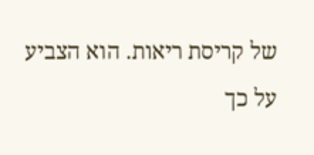של קריסת ריאות. הוא הצביע על כך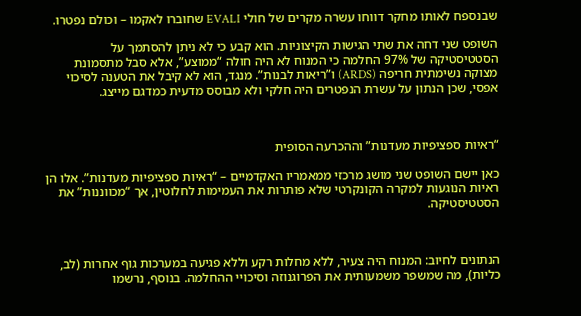שבנספח לאותו מחקר דווחו עשרה מקרים של חולי EVALI שחוברו לאקמו – וכולם נפטרו.

השופט שני דחה את שתי הגישות הקיצוניות. הוא קבע כי לא ניתן להסתמך על הסטטיסטיקה של 97% החלמה כי המנוח לא היה חולה “ממוצע”, אלא סבל מתסמונת מצוקה נשימתית חריפה (ARDS) ו”ריאות לבנות”. מנגד, הוא לא קיבל את הטענה לסיכוי אפסי, שכן הנתון על עשרת הנפטרים היה חלקי ולא מבוסס מדעית כמדגם מייצג.



“ראיות ספציפיות מעדנות” וההכרעה הסופית

כאן יישם השופט שני מושג מרכזי ממאמריו האקדמיים – “ראיות ספציפיות מעדנות”. אלו הן ראיות הנוגעות למקרה הקונקרטי שלא פותרות את העמימות לחלוטין, אך “מכווננות” את הסטטיסטיקה.



הנתונים לחיוב: המנוח היה צעיר, ללא מחלות רקע וללא פגיעה במערכות גוף אחרות (לב, כליות), מה שמשפר משמעותית את הפרוגנוזה וסיכויי ההחלמה. בנוסף, נרשמו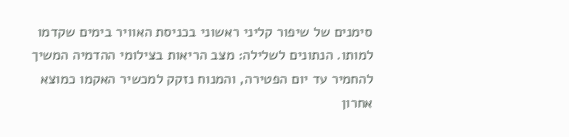סימנים של שיפור קליני ראשוני בכניסת האוויר בימים שקדמו למותו. הנתונים לשלילה: מצב הריאות בצילומי ההדמיה המשיך להחמיר עד יום הפטירה, והמנוח נזקק למכשיר האקמו כמוצא אחרון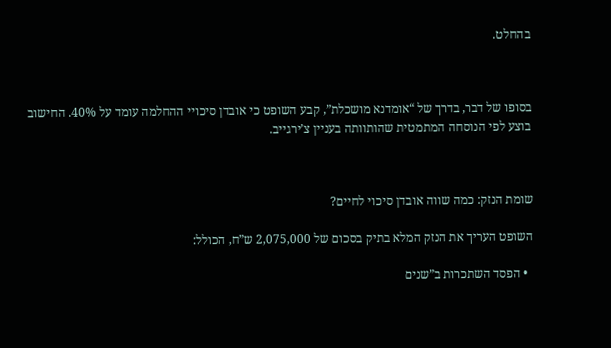בהחלט.



בסופו של דבר, בדרך של “אומדנא מושכלת”, קבע השופט כי אובדן סיכויי ההחלמה עומד על 40%. החישוב בוצע לפי הנוסחה המתמטית שהותוותה בעניין צ’ירגייב.



שומת הנזק: כמה שווה אובדן סיכוי לחיים?

השופט העריך את הנזק המלא בתיק בסכום של 2,075,000 ש”ח, הכולל:

  • הפסד השתכרות ב”שנים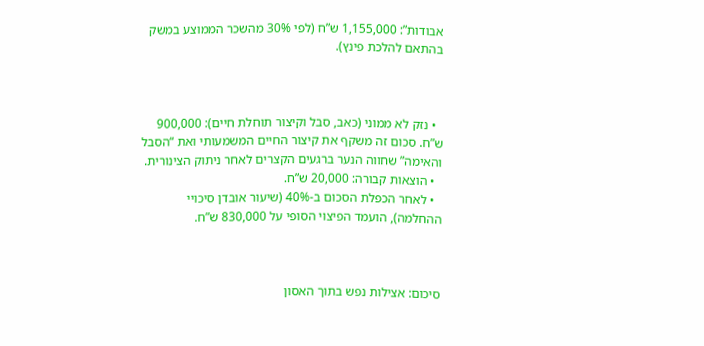אבודות”: 1,155,000 ש”ח (לפי 30% מהשכר הממוצע במשק בהתאם להלכת פינץ).



  • נזק לא ממוני (כאב, סבל וקיצור תוחלת חיים): 900,000 ש”ח. סכום זה משקף את קיצור החיים המשמעותי ואת “הסבל והאימה” שחווה הנער ברגעים הקצרים לאחר ניתוק הצינורית.
  • הוצאות קבורה: 20,000 ש”ח.
  • לאחר הכפלת הסכום ב-40% (שיעור אובדן סיכויי ההחלמה), הועמד הפיצוי הסופי על 830,000 ש”ח.



סיכום: אצילות נפש בתוך האסון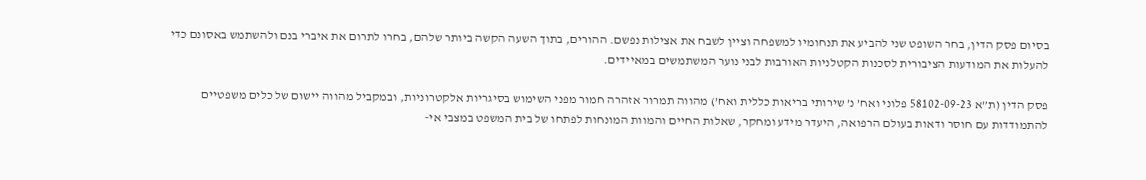בסיום פסק הדין, בחר השופט שני להביע את תנחומיו למשפחה וציין לשבח את אצילות נפשם. ההורים, בתוך השעה הקשה ביותר שלהם, בחרו לתרום את איברי בנם ולהשתמש באסונם כדי להעלות את המודעות הציבורית לסכנות הקטלניות האורבות לבני נוער המשתמשים במאיידים.

פסק הדין (ת”א 58102-09-23 פלוני ואח’ נ’ שירותי בריאות כללית ואח’) מהווה תמרור אזהרה חמור מפני השימוש בסיגריות אלקטרוניות, ובמקביל מהווה יישום של כלים משפטיים להתמודדות עם חוסר ודאות בעולם הרפואה, היעדר מידע ומחקר, שאלות החיים והמוות המונחות לפתחו של בית המשפט במצבי אי-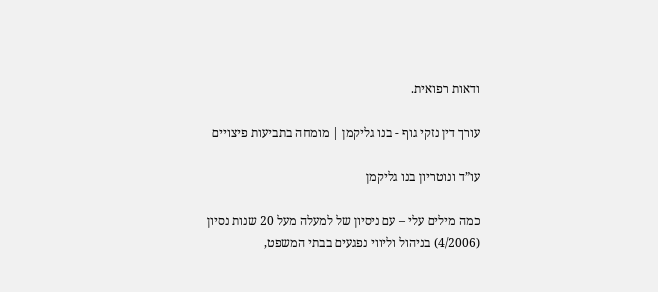ודאות רפואית.

עורך דין נזקי גוף - בנו גליקמן | מומחה בתביעות פיצויים

עו”ד ונוטריון בנו גליקמן

כמה מילים עלי – עם ניסיון של למעלה מעל 20 שנות נסיון (4/2006) בניהול וליווי נפגעים בבתי המשפט,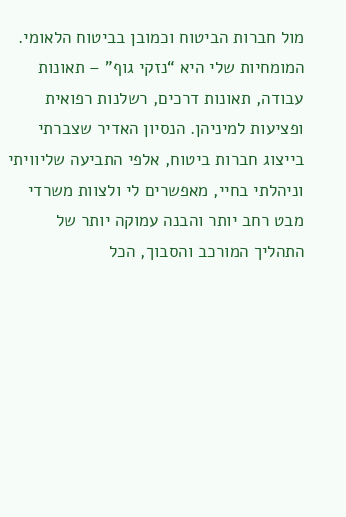מול חברות הביטוח וכמובן בביטוח הלאומי. המומחיות שלי היא “נזקי גוף” – תאונות עבודה, תאונות דרכים, רשלנות רפואית ופציעות למיניהן. הנסיון האדיר שצברתי בייצוג חברות ביטוח, אלפי התביעה שליוויתי וניהלתי בחיי, מאפשרים לי ולצוות משרדי מבט רחב יותר והבנה עמוקה יותר של התהליך המורכב והסבוך, הכל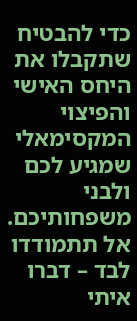כדי להבטיח שתקבלו את היחס האישי והפיצוי המקסימאלי שמגיע לכם ולבני משפחותיכם.
אל תתמודדו לבד – דברו איתי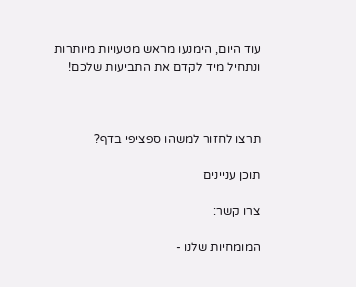עוד היום, הימנעו מראש מטעויות מיותרות ונתחיל מיד לקדם את התביעות שלכם!



תרצו לחזור למשהו ספציפי בדף?

תוכן עניינים

צרו קשר:

המומחיות שלנו -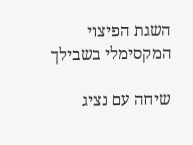השגת הפיצוי המקסימלי בשבילך

שיחה עם נציג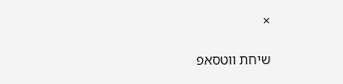×

שיחת ווטסאפ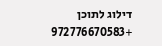דילוג לתוכן +972776670583